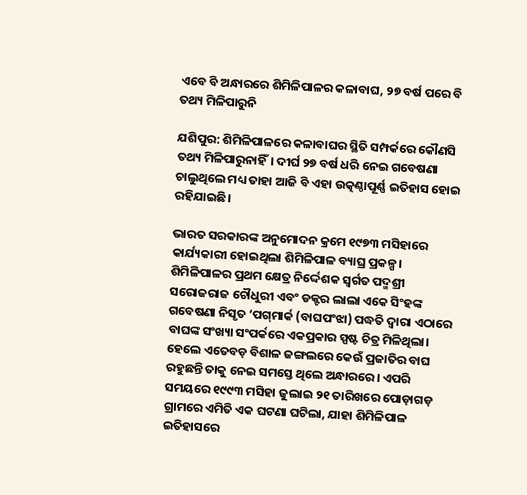ଏବେ ବି ଅନ୍ଧାରରେ ଶିମିଳିପାଳର କଳାବାଘ, ୨୭ ବର୍ଷ ପରେ ବି ତଥ୍ୟ ମିଳିପାରୁନି

ଯଶିପୁର: ଶିମିଳିପାଳରେ କଳାବାଘର ସ୍ଥିତି ସମ୍ପର୍କରେ କୌଣସି ତଥ୍ୟ ମିଳିପାରୁନାହିଁ। ଦୀର୍ଘ ୨୭ ବର୍ଷ ଧରି ନେଇ ଗବେଷଣା ଚାଲୁଥିଲେ ମଧ୍ୟ ତାହା ଆଜି ବି ଏହା ଉତ୍କଣ୍ଠାପୂର୍ଣ୍ଣ ଇତିହାସ ହୋଇ ରହିଯାଇଛି।

ଭାରତ ସରକାରଙ୍କ ଅନୁମୋଦନ କ୍ରମେ ୧୯୭୩ ମସିହାରେ କାର୍ଯ୍ୟକାରୀ ହୋଇଥିଲା ଶିମିଳିପାଳ ବ୍ୟାଘ୍ର ପ୍ରକଳ୍ପ। ଶିମିଳିପାଳର ପ୍ରଥମ କ୍ଷେତ୍ର ନିର୍ଦ୍ଦେଶକ ସ୍ବର୍ଗତ ପଦ୍ମଶ୍ରୀ ସରୋଜରାଜ ଚୌଧୁରୀ ଏବଂ ଡକ୍ଟର ଲାଲା ଏକେ ସିଂହଙ୍କ ଗବେଷଣା ନିସୃତ ‘ପଗ୍‌ମାର୍କ (ବାଘପଂଝା) ପଦ୍ଧତି ଦ୍ବାରା ଏଠାରେ ବାଘଙ୍କ ସଂଖ୍ୟା ସଂପର୍କରେ ଏକପ୍ରକାର ସ୍ପଷ୍ଟ ଚିତ୍ର ମିଳିଥିଲା। ହେଲେ ଏତେବଡ଼ ବିଶାଳ ଜଙ୍ଗଲରେ କେଉଁ ପ୍ରଜାତିର ବାଘ ରହୁଛନ୍ତି ତାକୁ ନେଇ ସମସ୍ତେ ଥିଲେ ଅନ୍ଧାରରେ। ଏପରି ସମୟରେ ୧୯୯୩ ମସିହା ଜୁଲାଇ ୨୧ ତାରିଖରେ ପୋଡ଼ାଗଡ଼ ଗ୍ରାମରେ ଏମିତି ଏକ ଘଟଣା ଘଟିଲା, ଯାହା ଶିମିଳିପାଳ ଇତିହାସରେ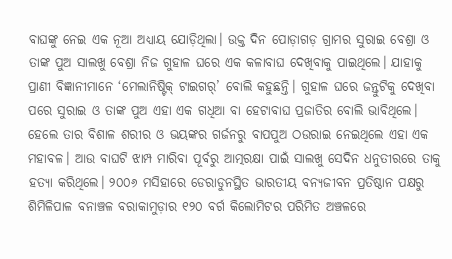ବାଘଙ୍କୁ ନେଇ ଏକ ନୂଆ ଅଧ୍ୟାୟ ଯୋଡ଼ିଥିଲା। ଉକ୍ତ ଦିନ ପୋଡ଼ାଗଡ଼ ଗ୍ରାମର ସୁରାଇ ବେଶ୍ରା ଓ ତାଙ୍କ ପୁଅ ସାଲଖୁ ବେଶ୍ରା ନିଜ ଗୁହାଳ ଘରେ ଏକ କଳାବାଘ ଦେଖିବାକୁ ପାଇଥିଲେ। ଯାହାକୁ ପ୍ରାଣୀ ବିଜ୍ଞାନୀମାନେ ‘ମେଲାନିଷ୍ଟିକ୍ ଟାଇଗର୍‌’ ବୋଲି କହୁଛନ୍ତି। ଗୁହାଳ ଘରେ ଜନ୍ତୁଟିକୁ ଦେଖିବା ପରେ ସୁରାଇ ଓ ତାଙ୍କ ପୁଅ ଏହା ଏକ ଗଧିଆ ବା ହେଟାବାଘ ପ୍ରଜାତିର ବୋଲି ଭାବିଥିଲେ। ହେଲେ ତାର ବିଶାଳ ଶରୀର ଓ ଭୟଙ୍କର ଗର୍ଜନରୁ ବାପପୁଅ ଠଉରାଇ ନେଇଥିଲେ ଏହା ଏକ ମହାବଳ। ଆଉ ବାଘଟି ଝାମ୍ପ ମାରିବା ପୂର୍ବରୁ ଆତ୍ମରକ୍ଷା ପାଇଁ ସାଲଖୁ ସେଦିନ ଧନୁତୀରରେ ତାକୁ ହତ୍ୟା କରିଥିଲେ। ୨୦୦୬ ମସିହାରେ ଡେରାଡୁନସ୍ଥିତ ଭାରତୀୟ ବନ୍ୟଜୀବନ ପ୍ରତିଷ୍ଠାନ ପକ୍ଷରୁ ଶିମିଳିପାଳ ବନାଞ୍ଚଳ ବରାକାମୁଡ଼ାର ୧୨୦ ବର୍ଗ କିଲୋମିଟର ପରିମିତ ଅଞ୍ଚଳରେ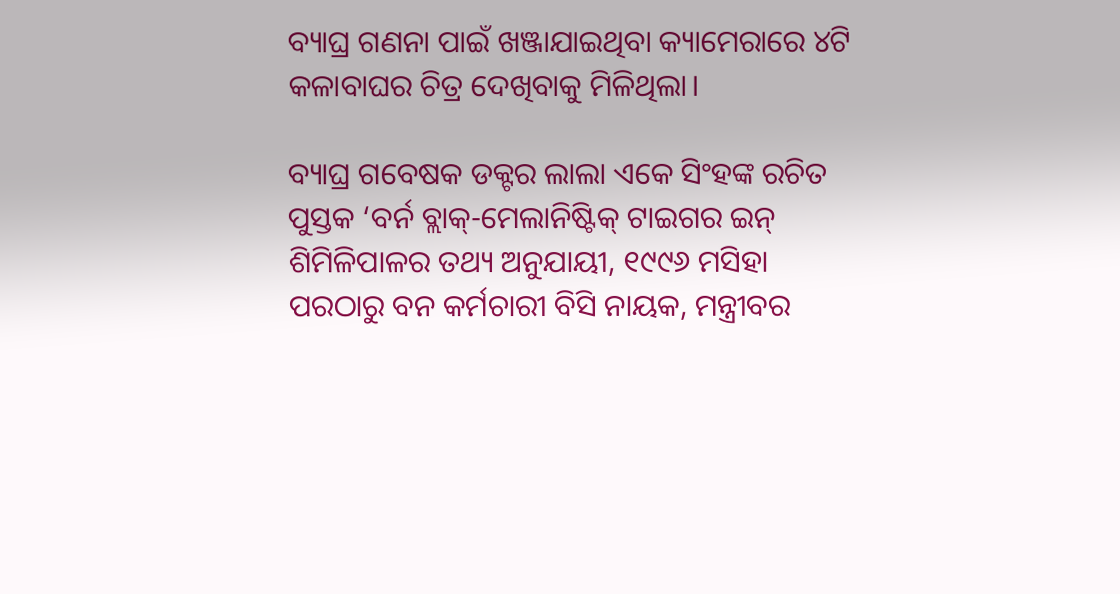ବ୍ୟାଘ୍ର ଗଣନା ପାଇଁ ଖଞ୍ଜାଯାଇଥିବା କ୍ୟାମେରାରେ ୪ଟି କଳାବାଘର ଚିତ୍ର ଦେଖିବାକୁ ମିଳିଥିଲା।

ବ୍ୟାଘ୍ର ଗବେଷକ ଡକ୍ଟର ଲାଲା ଏକେ ସିଂହଙ୍କ ରଚିତ ପୁସ୍ତକ ‘ବର୍ନ ବ୍ଲାକ୍-ମେଲାନିଷ୍ଟିକ୍ ଟାଇଗର ଇନ୍ ଶିମିଳିପାଳର ତଥ୍ୟ ଅନୁଯାୟୀ, ୧୯୯୬ ମସିହା ପରଠାରୁ ବନ କର୍ମଚାରୀ ବିସି ନାୟକ, ମନ୍ତ୍ରୀବର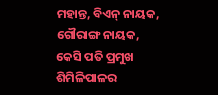ମହାନ୍ତ, ବିଏନ୍ ନାୟକ, ଗୌରାଙ୍ଗ ନାୟକ, କେସି ପତି ପ୍ରମୁଖ ଶିମିଳିପାଳର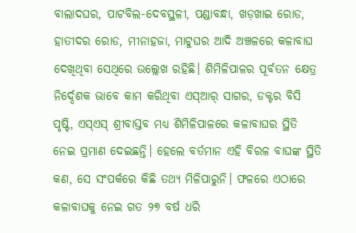ବାଲାଦଘର, ପାଟବିଲ-ଦେବସ୍ଥଳୀ, ପଣ୍ଡାବନ୍ଧା, ଖଡ଼ଖାଇ ରୋଡ, ହାତୀଦର ରୋଡ, ମୀନାହଜା, ମାଟୁଘର ଆଦି ଅଞ୍ଚଳରେ କଳାବାଘ ଦେଖିଥିବା ସେଥିରେ ଉଲ୍ଲେଖ ରହିଛି। ଶିମିଳିପାଳର ପୂର୍ବତନ କ୍ଷେତ୍ର ନିର୍ଦ୍ଦେଶକ ଭାବେ କାମ କରିଥିବା ଏସ୍‌ଆର୍‌ ସାଗର, ଡକ୍ଟର ବିସି ପୃଷ୍ଟି, ଏସ୍‌ଏସ୍‌ ଶ୍ରୀବାସ୍ତବ ମଧ୍ୟ ଶିମିଳିପାଳରେ କଳାବାଘର ସ୍ଥିତି ନେଇ ପ୍ରମାଣ ଦେଇଛନ୍ତି। ହେଲେ ବର୍ତମାନ ଏହି ବିରଳ ବାଘଙ୍କ ସ୍ଥିତି କଣ, ସେ ସଂପର୍କରେ କିଛି ତଥ୍ୟ ମିଳିପାରୁନି। ଫଳରେ ଏଠ‌ାରେ କଳାବାଘକୁ ନେଇ ଗତ ୨୭ ବର୍ଷ ଧରି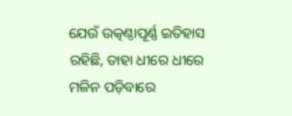ଯେଉଁ ଉତ୍କଣ୍ଠାପୂର୍ଣ୍ଣ ଇତିହାସ ରହିଛି, ତାହା ଧୀରେ ଧୀରେ ମଳିନ ପଡ଼ିବାରେ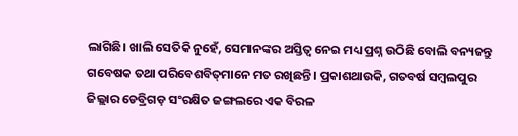ଲାଗିଛି। ଖାଲି ସେତିକି ନୁହେଁ, ସେମାନଙ୍କର ଅସ୍ତିତ୍ବ ନେଇ ମଧ୍ୟ ପ୍ରଶ୍ନ ଉଠିଛି ବୋଲି ବନ୍ୟଜନ୍ତୁ ଗବେଷକ ତଥା ପରିବେଶବିତ୍‌ମାନେ ମତ ରଖିଛନ୍ତି। ପ୍ରକାଶଥାଉକି, ଗତବର୍ଷ ସମ୍ବଲପୁର ଜିଲ୍ଲାର ଡେବ୍ରିଗଡ଼ ସଂରକ୍ଷିତ ଜଙ୍ଗଲରେ ଏକ ବିରଳ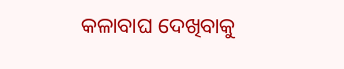କଳାବାଘ ଦେଖିବାକୁ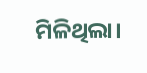ମିଳିଥିଲା।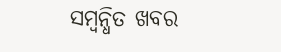ସମ୍ବନ୍ଧିତ ଖବର